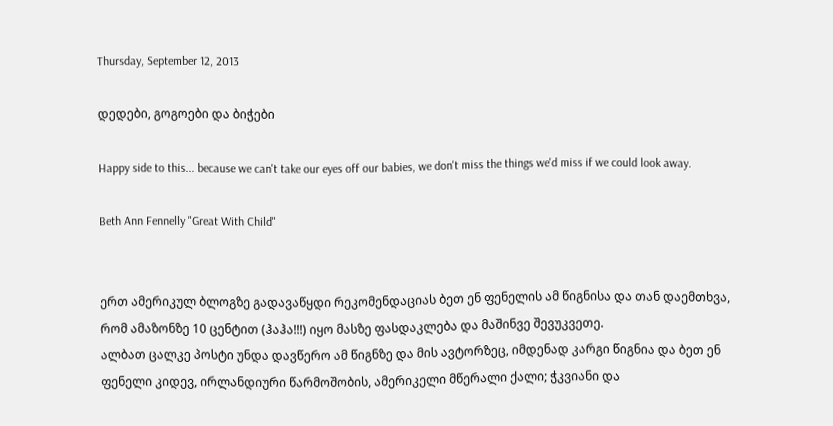Thursday, September 12, 2013

დედები, გოგოები და ბიჭები

Happy side to this... because we can't take our eyes off our babies, we don't miss the things we'd miss if we could look away.

Beth Ann Fennelly "Great With Child"


ერთ ამერიკულ ბლოგზე გადავაწყდი რეკომენდაციას ბეთ ენ ფენელის ამ წიგნისა და თან დაემთხვა, რომ ამაზონზე 10 ცენტით (ჰაჰა!!!) იყო მასზე ფასდაკლება და მაშინვე შევუკვეთე.
ალბათ ცალკე პოსტი უნდა დავწერო ამ წიგნზე და მის ავტორზეც, იმდენად კარგი წიგნია და ბეთ ენ ფენელი კიდევ, ირლანდიური წარმოშობის, ამერიკელი მწერალი ქალი; ჭკვიანი და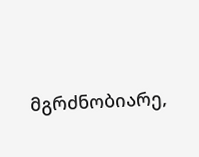მგრძნობიარე,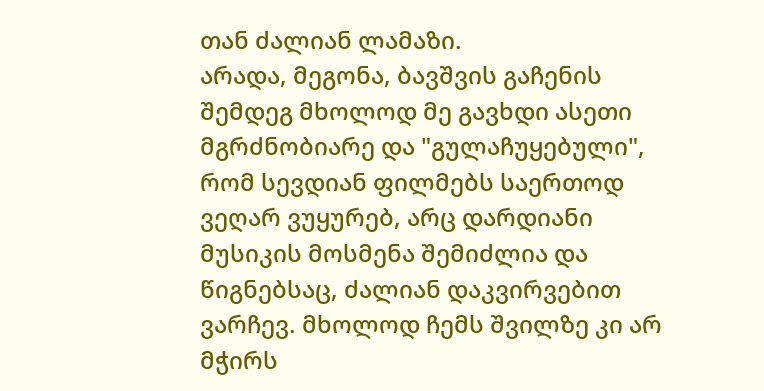თან ძალიან ლამაზი.
არადა, მეგონა, ბავშვის გაჩენის შემდეგ მხოლოდ მე გავხდი ასეთი მგრძნობიარე და "გულაჩუყებული", რომ სევდიან ფილმებს საერთოდ ვეღარ ვუყურებ, არც დარდიანი მუსიკის მოსმენა შემიძლია და წიგნებსაც, ძალიან დაკვირვებით ვარჩევ. მხოლოდ ჩემს შვილზე კი არ მჭირს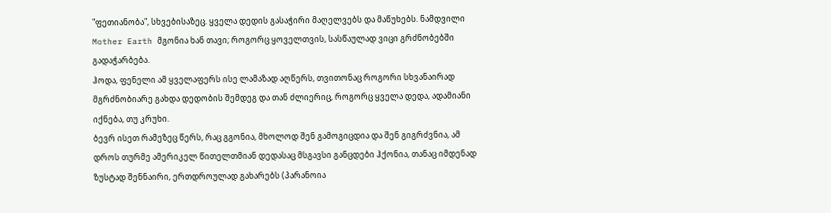"ფეთიანობა", სხვებისაზეც. ყველა დედის გასაჭირი მაღელვებს და მაწუხებს. ნამდვილი Mother Earth მგონია ხან თავი; როგორც ყოველთვის, სასწაულად ვიცი გრძნობებში გადაჭარბება.
ჰოდა, ფენელი ამ ყველაფერს ისე ლამაზად აღწერს, თვითონაც როგორი სხვანაირად მგრძნობიარე გახდა დედობის შემდეგ და თან ძლიერიც, როგორც ყველა დედა, ადამიანი იქნება, თუ კრუხი.
ბევრ ისეთ რამეზეც წერს, რაც გგონია, მხოლოდ შენ გამოგიცდია და შენ გიგრძვნია, ამ დროს თურმე ამერიკელ წითელთმიან დედასაც მსგავსი განცდები ჰქონია, თანაც იმდენად ზუსტად შენნაირი, ერთდროულად გახარებს (პარანოია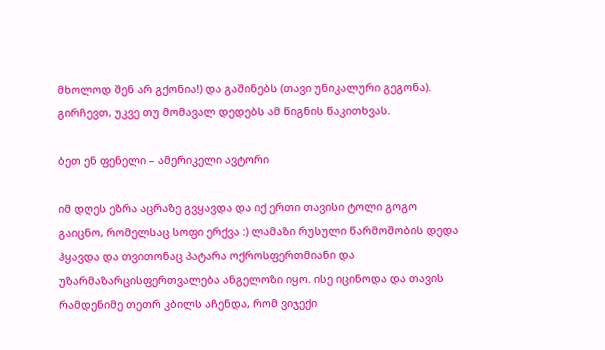მხოლოდ შენ არ გქონია!) და გაშინებს (თავი უნიკალური გეგონა).
გირჩევთ, უკვე თუ მომავალ დედებს ამ წიგნის წაკითხვას.

ბეთ ენ ფენელი – ამერიკელი ავტორი

იმ დღეს ეზრა აცრაზე გვყავდა და იქ ერთი თავისი ტოლი გოგო გაიცნო, რომელსაც სოფი ერქვა :) ლამაზი რუსული წარმოშობის დედა ჰყავდა და თვითონაც პატარა ოქროსფერთმიანი და უზარმაზარცისფერთვალება ანგელოზი იყო. ისე იცინოდა და თავის რამდენიმე თეთრ კბილს აჩენდა, რომ ვიჯექი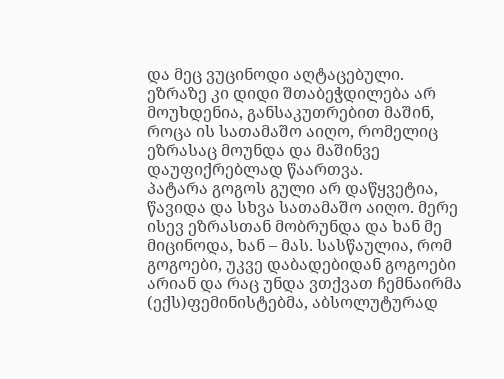და მეც ვუცინოდი აღტაცებული. ეზრაზე კი დიდი შთაბეჭდილება არ მოუხდენია, განსაკუთრებით მაშინ, როცა ის სათამაშო აიღო, რომელიც ეზრასაც მოუნდა და მაშინვე დაუფიქრებლად წაართვა.
პატარა გოგოს გული არ დაწყვეტია, წავიდა და სხვა სათამაშო აიღო. მერე ისევ ეზრასთან მობრუნდა და ხან მე მიცინოდა, ხან – მას. სასწაულია, რომ გოგოები, უკვე დაბადებიდან გოგოები არიან და რაც უნდა ვთქვათ ჩემნაირმა (ექს)ფემინისტებმა, აბსოლუტურად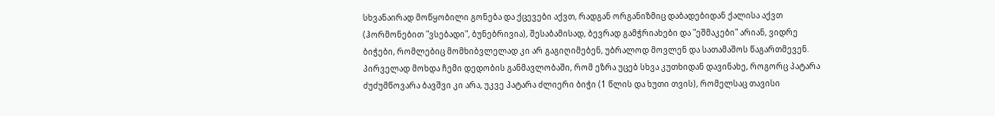სხვანაირად მოწყობილი გონება და ქცევები აქვთ, რადგან ორგანიზმიც დაბადებიდან ქალისა აქვთ (ჰორმონებით "ვსებადი", ბუნებრივია), შესაბამისად, ბევრად გამჭრიახები და "ეშმაკები" არიან, ვიდრე ბიჭები, რომლებიც მომხიბვლელად კი არ გაგიღიმებენ, უბრალოდ მოვლენ და სათამაშოს წაგართმევენ.
პირველად მოხდა ჩემი დედობის განმავლობაში, რომ ეზრა უცებ სხვა კუთხიდან დავინახე, როგორც პატარა ძუძუმწოვარა ბავშვი კი არა, უკვე პატარა ძლიერი ბიჭი (1 წლის და ხუთი თვის), რომელსაც თავისი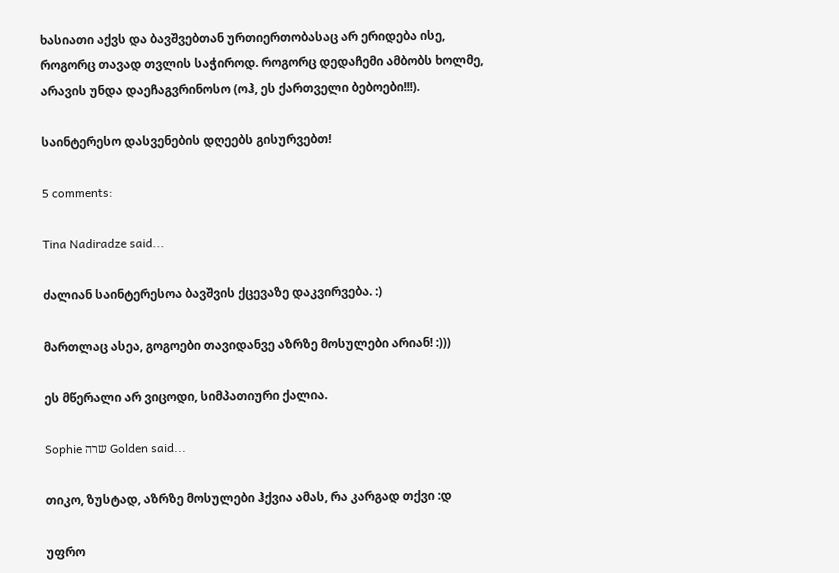ხასიათი აქვს და ბავშვებთან ურთიერთობასაც არ ერიდება ისე, როგორც თავად თვლის საჭიროდ. როგორც დედაჩემი ამბობს ხოლმე, არავის უნდა დაეჩაგვრინოსო (ოჰ, ეს ქართველი ბებოები!!!).

საინტერესო დასვენების დღეებს გისურვებთ!

5 comments:

Tina Nadiradze said...

ძალიან საინტერესოა ბავშვის ქცევაზე დაკვირვება. :)

მართლაც ასეა, გოგოები თავიდანვე აზრზე მოსულები არიან! :)))

ეს მწერალი არ ვიცოდი, სიმპათიური ქალია.

Sophie שרה Golden said...

თიკო, ზუსტად, აზრზე მოსულები ჰქვია ამას, რა კარგად თქვი :დ

უფრო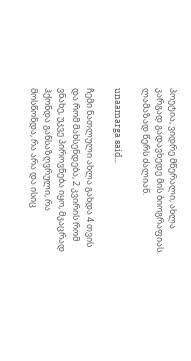პოეტია, ვიდრე მწერალი, ახლა კარგად გადავხედე მის ბიოგრაფიას. ლამაზად წერს ძალიან.

unaamarga said...

ჩემი ნათლული ახლა გახდა 4 თვის და რომ მახსენდება, 2 კვირის რომ ვნახე, უკვე პიროვნება იყო, მკაცრად ჰქონდა განსაზღვრული, რა მოსწონდა, რა არა და ისიც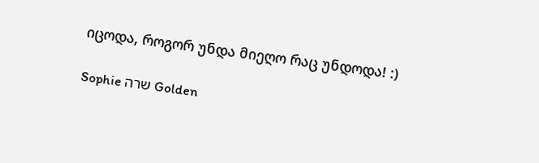იცოდა, როგორ უნდა მიეღო რაც უნდოდა! :)

Sophie שרה Golden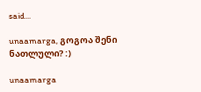said...

unaamarga, გოგოა შენი ნათლული? :)

unaamarga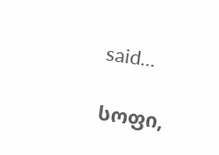said...

სოფი,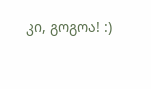კი, გოგოა! :)